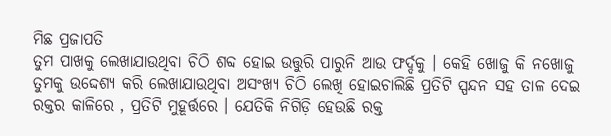ମିଛ ପ୍ରଜାପତି
ତୁମ ପାଖକୁ ଲେଖାଯାଉଥିବା ଚିଠି ଶବ୍ଦ ହୋଇ ଉତ୍ତୁରି ପାରୁନି ଆଉ ଫର୍ଦ୍ଦକୁ । କେହି ଖୋଜୁ କି ନଖୋଜୁ ତୁମକୁ ଉଦ୍ଦେଶ୍ୟ କରି ଲେଖାଯାଉଥିବା ଅସଂଖ୍ୟ ଚିଠି ଲେଖି ହୋଇଚାଲିଛି ପ୍ରତିଟି ସ୍ପନ୍ଦନ ସହ ତାଳ ଦେଇ ରକ୍ତର କାଳିରେ , ପ୍ରତିଟି ମୁହୂର୍ତ୍ତରେ । ଯେତିକି ନିଗିଡ଼ି ହେଉଛି ରକ୍ତ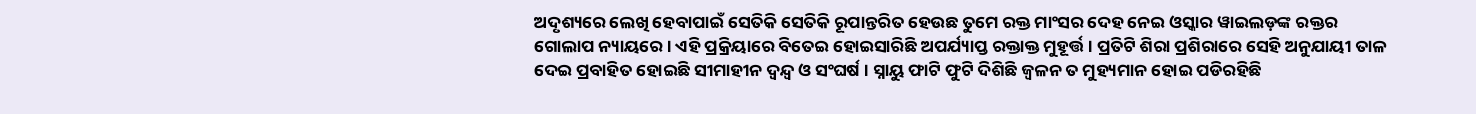ଅଦୃଶ୍ୟରେ ଲେଖି ହେବାପାଇଁ ସେତିକି ସେତିକି ରୂପାନ୍ତରିତ ହେଉଛ ତୁମେ ରକ୍ତ ମାଂସର ଦେହ ନେଇ ଓସ୍କାର ୱାଇଲଡ଼ଙ୍କ ରକ୍ତର ଗୋଲାପ ନ୍ୟାୟରେ। ଏହି ପ୍ରକ୍ରିୟାରେ ବିତେଇ ହୋଇସାରିଛି ଅପର୍ଯ୍ୟାପ୍ତ ରକ୍ତାକ୍ତ ମୁହୂର୍ତ୍ତ । ପ୍ରତିଟି ଶିରା ପ୍ରଶିରାରେ ସେହି ଅନୁଯାୟୀ ତାଳ ଦେଇ ପ୍ରବାହିତ ହୋଇଛି ସୀମାହୀନ ଦ୍ବନ୍ଦ୍ୱ ଓ ସଂଘର୍ଷ । ସ୍ନାୟୁ ଫାଟି ଫୁଟି ଦିଶିଛି ଜ୍ବଳନ ତ ମୁହ୍ୟମାନ ହୋଇ ପଡିରହିଛି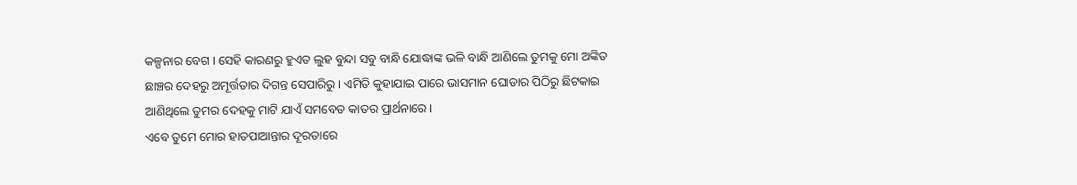କଳ୍ପନାର ବେଗ । ସେହି କାରଣରୁ ହୁଏତ ଲୁହ ବୁନ୍ଦା ସବୁ ବାନ୍ଧି ଯୋଦ୍ଧାଙ୍କ ଭଳି ବାନ୍ଧି ଆଣିଲେ ତୁମକୁ ମୋ ଅଙ୍କିତ ଛାଞ୍ଚର ଦେହରୁ ଅମୂର୍ତ୍ତତାର ଦିଗନ୍ତ ସେପାରିରୁ । ଏମିତି କୁହାଯାଇ ପାରେ ଭାସମାନ ଘୋଡାର ପିଠିରୁ ଛିଟକାଇ ଆଣିଥିଲେ ତୁମର ଦେହକୁ ମାଟି ଯାଏଁ ସମବେତ କାତର ପ୍ରାର୍ଥନାରେ ।
ଏବେ ତୁମେ ମୋର ହାତପାଆନ୍ତାର ଦୂରତାରେ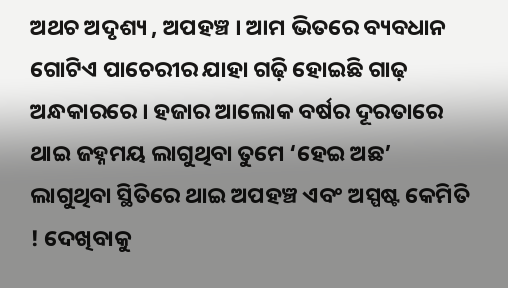ଅଥଚ ଅଦୃଶ୍ୟ , ଅପହଞ୍ଚ । ଆମ ଭିତରେ ବ୍ୟବଧାନ ଗୋଟିଏ ପାଚେରୀର ଯାହା ଗଢ଼ି ହୋଇଛି ଗାଢ଼ ଅନ୍ଧକାରରେ । ହଜାର ଆଲୋକ ବର୍ଷର ଦୂରତାରେ ଥାଇ ଜହ୍ନମୟ ଲାଗୁଥିବା ତୁମେ ‘ହେଇ ଅଛ’ ଲାଗୁଥିବା ସ୍ଥିତିରେ ଥାଇ ଅପହଞ୍ଚ ଏବଂ ଅସ୍ପଷ୍ଟ କେମିତି ! ଦେଖିବାକୁ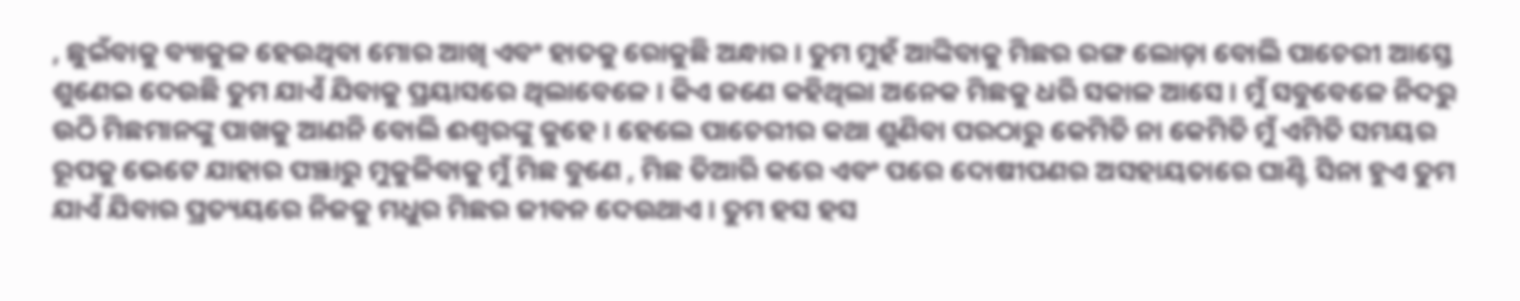, ଛୁଇଁବାକୁ ବ୍ୟାକୁଳ ହେଉଥିବା ମୋର ଆଖି ଏବଂ ହାତକୁ ରୋକୁଛି ଅନ୍ଧାର । ତୁମ ମୁହଁ ଆଙ୍କିବାକୁ ମିଛର ରଙ୍ଗ ଲୋଡ଼ା ବୋଲି ପାଚେରୀ ଆସ୍ତେ ଶୁଣେଇ ଦେଉଛି ତୁମ ଯାଏଁ ଯିବାକୁ ପ୍ରୟାସରେ ଥିଲାବେଳେ । କିଏ ଜଣେ କହିଥିଲା ଅନେକ ମିଛକୁ ଧରି ସକାଳ ଆସେ । ମୁଁ ସବୁବେଳେ ନିଦରୁ ଉଠି ମିଛମାନଙ୍କୁ ପାଖକୁ ଆଣନି ବୋଲି ଈଶ୍ୱରଙ୍କୁ କୁହେ । ହେଲେ ପାଚେରୀର କଥା ଶୁଣିବା ପରଠାରୁ କେମିତି ନା କେମିତି ମୁଁ ଏମିତି ସମୟର ରୂପକୁ ଭେଟେ ଯାହାର ପଞ୍ଝାରୁ ମୁକୁଳିବାକୁ ମୁଁ ମିଛ ବୁଣେ , ମିଛ ତିଆରି କରେ ଏବଂ ପରେ ଦୋଷୀପଣର ଅସହାୟତାରେ ଘାଣ୍ଟି ସିନା ହୁଏ ତୁମ ଯାଏଁ ଯିବାର ପ୍ରତ୍ୟୟରେ ନିଜକୁ ମଧୁର ମିଛର ଜୀବନ ଦେଉଥାଏ । ତୁମ ହସ ହସ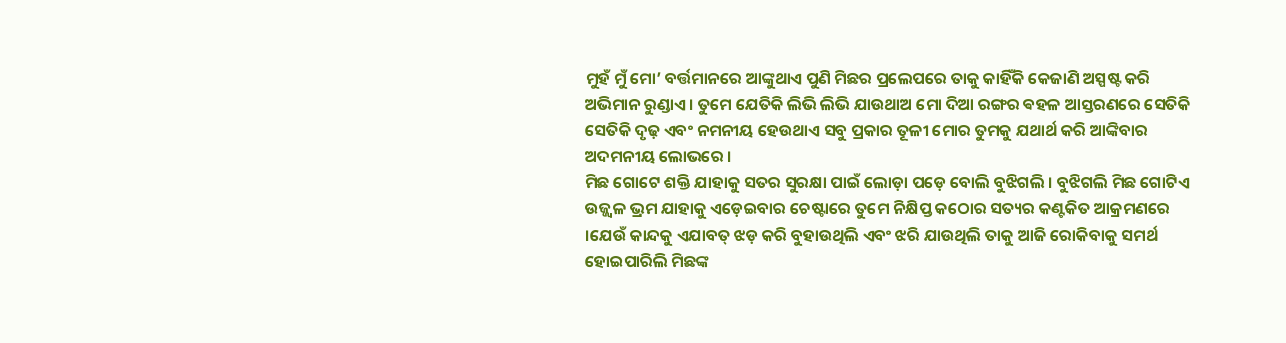ମୁହଁ ମୁଁ ମୋ’ ବର୍ତ୍ତମାନରେ ଆଙ୍କୁଥାଏ ପୁଣି ମିଛର ପ୍ରଲେପରେ ତାକୁ କାହିଁକି କେଜାଣି ଅସ୍ପଷ୍ଟ କରି ଅଭିମାନ ରୁଣ୍ଡାଏ । ତୁମେ ଯେତିକି ଲିଭି ଲିଭି ଯାଉଥାଅ ମୋ ଦିଆ ରଙ୍ଗର ଵହଳ ଆସ୍ତରଣରେ ସେତିକି ସେତିକି ଦୃଢ଼ ଏବଂ ନମନୀୟ ହେଉଥାଏ ସବୁ ପ୍ରକାର ତୂଳୀ ମୋର ତୁମକୁ ଯଥାର୍ଥ କରି ଆଙ୍କିବାର ଅଦମନୀୟ ଲୋଭରେ ।
ମିଛ ଗୋଟେ ଶକ୍ତି ଯାହାକୁ ସତର ସୁରକ୍ଷା ପାଇଁ ଲୋଡ଼ା ପଡ଼େ ବୋଲି ବୁଝିଗଲି । ବୁଝିଗଲି ମିଛ ଗୋଟିଏ ଉଜ୍ଜ୍ଵଳ ଭ୍ରମ ଯାହାକୁ ଏଡ଼େଇବାର ଚେଷ୍ଟାରେ ତୁମେ ନିକ୍ଷିପ୍ତ କଠୋର ସତ୍ୟର କଣ୍ଟକିତ ଆକ୍ରମଣରେ ।ଯେଉଁ କାନ୍ଦକୁ ଏଯାବତ୍ ଝଡ଼ କରି ବୁହାଉଥିଲି ଏବଂ ଝରି ଯାଉଥିଲି ତାକୁ ଆଜି ରୋକିବାକୁ ସମର୍ଥ ହୋଇପାରିଲି ମିଛଙ୍କ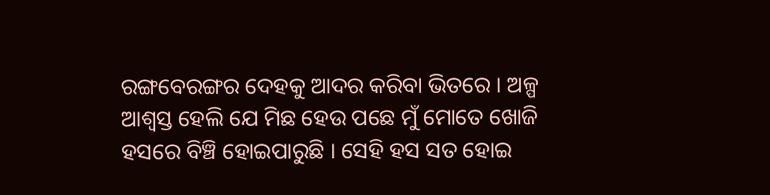ରଙ୍ଗବେରଙ୍ଗର ଦେହକୁ ଆଦର କରିବା ଭିତରେ । ଅଳ୍ପ ଆଶ୍ୱସ୍ତ ହେଲି ଯେ ମିଛ ହେଉ ପଛେ ମୁଁ ମୋତେ ଖୋଜି ହସରେ ବିଞ୍ଚି ହୋଇପାରୁଛି । ସେହି ହସ ସତ ହୋଇ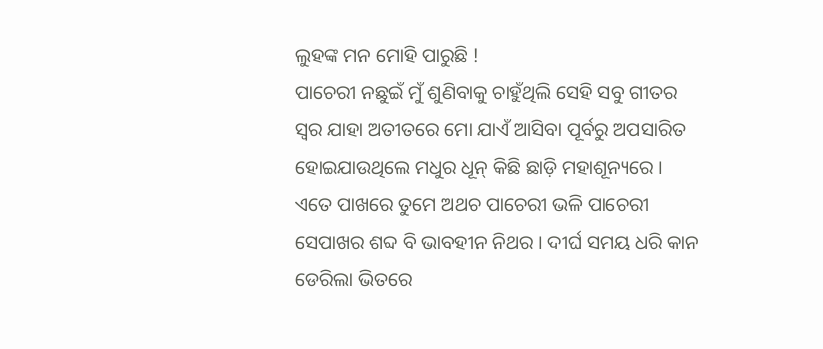ଲୁହଙ୍କ ମନ ମୋହି ପାରୁଛି !
ପାଚେରୀ ନଛୁଇଁ ମୁଁ ଶୁଣିବାକୁ ଚାହୁଁଥିଲି ସେହି ସବୁ ଗୀତର ସ୍ୱର ଯାହା ଅତୀତରେ ମୋ ଯାଏଁ ଆସିବା ପୂର୍ବରୁ ଅପସାରିତ ହୋଇଯାଉଥିଲେ ମଧୁର ଧୂନ୍ କିଛି ଛାଡ଼ି ମହାଶୂନ୍ୟରେ । ଏତେ ପାଖରେ ତୁମେ ଅଥଚ ପାଚେରୀ ଭଳି ପାଚେରୀ ସେପାଖର ଶବ୍ଦ ବି ଭାବହୀନ ନିଥର । ଦୀର୍ଘ ସମୟ ଧରି କାନ ଡେରିଲା ଭିତରେ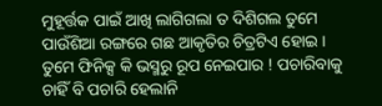ମୁହୂର୍ତ୍ତକ ପାଇଁ ଆଖି ଲାଗିଗଲା ତ ଦିଶିଗଲ ତୁମେ ପାଉଁଶିଆ ରଙ୍ଗରେ ଗଛ ଆକୃତିର ଚିତ୍ରଟିଏ ହୋଇ । ତୁମେ ଫିନିକ୍ସ କି ଭସ୍ମରୁ ରୂପ ନେଇପାର ! ପଚାରିବାକୁ ଚାହିଁ ବି ପଚାରି ହେଲାନି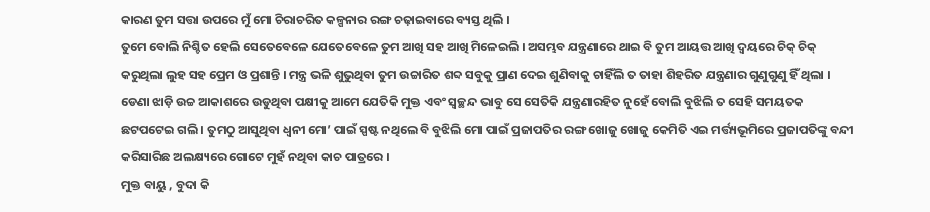କାରଣ ତୁମ ସତ୍ତା ଉପରେ ମୁଁ ମୋ ଚିରାଚରିତ କଳ୍ପନାର ରଙ୍ଗ ଚଢ଼ାଇବାରେ ବ୍ୟସ୍ତ ଥିଲି ।
ତୁମେ ବୋଲି ନିଶ୍ଚିତ ହେଲି ସେତେବେଳେ ଯେତେବେଳେ ତୁମ ଆଖି ସହ ଆଖି ମିଳେଇଲି । ଅସମ୍ଭବ ଯନ୍ତ୍ରଣାରେ ଥାଇ ବି ତୁମ ଆୟତ୍ତ ଆଖି ଦ୍ୱୟରେ ଚିକ୍ ଚିକ୍ କରୁଥିଲା ଲୁହ ସହ ପ୍ରେମ ଓ ପ୍ରଶାନ୍ତି । ମନ୍ତ୍ର ଭଳି ଶୁଭୁଥିବା ତୁମ ଉଚ୍ଚାରିତ ଶବ୍ଦ ସବୁକୁ ପ୍ରାଣ ଦେଇ ଶୁଣିବାକୁ ଚାହିଁଲି ତ ତାହା ଶିହରିତ ଯନ୍ତ୍ରଣାର ଗୁଣୁଗୁଣୁ ହିଁ ଥିଲା । ଡେଣା ଝାଡ଼ି ଉଚ୍ଚ ଆକାଶରେ ଉଡୁଥିବା ପକ୍ଷୀକୁ ଆମେ ଯେତିକି ମୁକ୍ତ ଏବଂ ସ୍ୱଚ୍ଛନ୍ଦ ଭାବୁ ସେ ସେତିକି ଯନ୍ତ୍ରଣାରହିତ ନୁହେଁ ବୋଲି ବୁଝିଲି ତ ସେହି ସମୟତକ ଛଟପଟେଇ ଗଲି । ତୁମଠୁ ଆସୁଥିବା ଧ୍ୱନୀ ମୋ’ ପାଇଁ ସ୍ପଷ୍ଟ ନଥିଲେ ବି ବୁଝିଲି ମୋ ପାଇଁ ପ୍ରଜାପତିର ରଙ୍ଗ ଖୋଜୁ ଖୋଜୁ କେମିତି ଏଇ ମର୍ତ୍ତ୍ୟଭୂମିରେ ପ୍ରଜାପତିଙ୍କୁ ବନ୍ଦୀ କରିସାରିଛ ଅଲକ୍ଷ୍ୟରେ ଗୋଟେ ମୁହଁ ନଥିବା କାଚ ପାତ୍ରରେ ।
ମୁକ୍ତ ବାୟୁ , ବୁଦା କି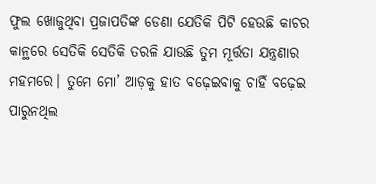ଫୁଲ ଖୋଜୁଥିବା ପ୍ରଜାପତିଙ୍କ ଡେଣା ଯେତିକି ପିଟି ହେଉଛି କାଚର କାନ୍ଥରେ ସେତିକି ସେତିକି ତରଳି ଯାଉଛି ତୁମ ମୂର୍ତ୍ତତା ଯନ୍ତ୍ରଣାର ମହମରେ। ତୁମେ ମୋ’ ଆଡ଼କୁ ହାତ ବଢ଼େଇବାକୁ ଚାହିଁ ବଢ଼େଇ ପାରୁନଥିଲ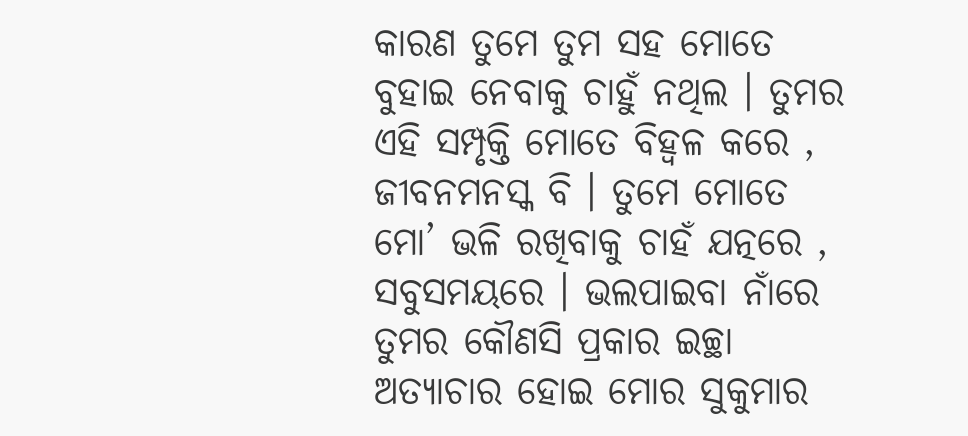କାରଣ ତୁମେ ତୁମ ସହ ମୋତେ ବୁହାଇ ନେବାକୁ ଚାହୁଁ ନଥିଲ । ତୁମର ଏହି ସମ୍ପୃକ୍ତି ମୋତେ ବିହ୍ଵଳ କରେ , ଜୀବନମନସ୍କ ବି । ତୁମେ ମୋତେ ମୋ’ ଭଳି ରଖିବାକୁ ଚାହଁ ଯତ୍ନରେ , ସବୁସମୟରେ । ଭଲପାଇବା ନାଁରେ ତୁମର କୌଣସି ପ୍ରକାର ଇଚ୍ଛା ଅତ୍ୟାଚାର ହୋଇ ମୋର ସୁକୁମାର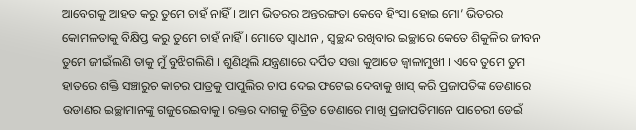ଆବେଗକୁ ଆହତ କରୁ ତୁମେ ଚାହଁ ନାହିଁ । ଆମ ଭିତରର ଅନ୍ତରଙ୍ଗତା କେବେ ହିଂସା ହୋଇ ମୋ’ ଭିତରର କୋମଳତାକୁ ବିକ୍ଷିପ୍ତ କରୁ ତୁମେ ଚାହଁ ନାହିଁ । ମୋତେ ସ୍ୱାଧୀନ , ସ୍ୱଚ୍ଛନ୍ଦ ରଖିବାର ଇଚ୍ଛାରେ କେତେ ଶିକୁଳିର ଜୀବନ ତୁମେ ଜୀଇଁଲଣି ତାକୁ ମୁଁ ବୁଝିଗଲିଣି । ଶୁଣିଥିଲି ଯନ୍ତ୍ରଣାରେ ଦର୍ପିତ ସତ୍ତା କୁଆଡେ ଜ୍ବାଳାମୁଖୀ । ଏବେ ତୁମେ ତୁମ ହାତରେ ଶକ୍ତି ସଞ୍ଚାରୁଚ କାଚର ପାତ୍ରକୁ ପାପୁଲିର ଚାପ ଦେଇ ଫଟେଇ ଦେବାକୁ ଖାସ୍ କରି ପ୍ରଜାପତିଙ୍କ ଡେଣାରେ ଉଡାଣର ଇଚ୍ଛାମାନଙ୍କୁ ଗଜୁରେଇବାକୁ। ରକ୍ତର ଦାଗକୁ ଚିତ୍ରିତ ଡେଣାରେ ମାଖି ପ୍ରଜାପତିମାନେ ପାଚେରୀ ଡେଇଁ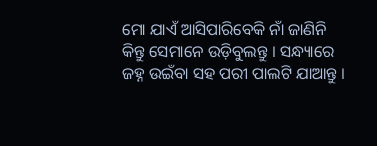ମୋ ଯାଏଁ ଆସିପାରିବେକି ନାଁ ଜାଣିନି କିନ୍ତୁ ସେମାନେ ଉଡ଼ିବୁଲନ୍ତୁ । ସନ୍ଧ୍ୟାରେ ଜହ୍ନ ଉଇଁବା ସହ ପରୀ ପାଲଟି ଯାଆନ୍ତୁ ।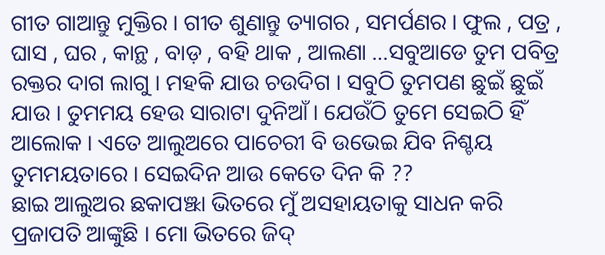ଗୀତ ଗାଆନ୍ତୁ ମୁକ୍ତିର । ଗୀତ ଶୁଣାନ୍ତୁ ତ୍ୟାଗର , ସମର୍ପଣର । ଫୁଲ , ପତ୍ର , ଘାସ , ଘର , କାନ୍ଥ , ବାଡ଼ , ବହି ଥାକ , ଆଲଣା …ସବୁଆଡେ ତୁମ ପବିତ୍ର ରକ୍ତର ଦାଗ ଲାଗୁ । ମହକି ଯାଉ ଚଉଦିଗ । ସବୁଠି ତୁମପଣ ଛୁଇଁ ଛୁଇଁ ଯାଉ । ତୁମମୟ ହେଉ ସାରାଟା ଦୁନିଆଁ । ଯେଉଁଠି ତୁମେ ସେଇଠି ହିଁ ଆଲୋକ । ଏତେ ଆଲୁଅରେ ପାଚେରୀ ବି ଉଭେଇ ଯିବ ନିଶ୍ଚୟ ତୁମମୟତାରେ । ସେଇଦିନ ଆଉ କେତେ ଦିନ କି ??
ଛାଇ ଆଲୁଅର ଛକାପଞ୍ଝା ଭିତରେ ମୁଁ ଅସହାୟତାକୁ ସାଧନ କରି ପ୍ରଜାପତି ଆଙ୍କୁଛି । ମୋ ଭିତରେ ଜିଦ୍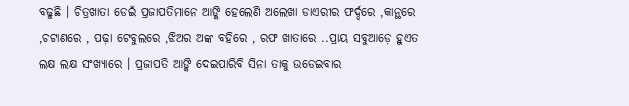ବଢୁଛି । ଚିତ୍ରଖାତା ଡେଇଁ ପ୍ରଜାପତିମାନେ ଆଙ୍କି ହେଲେଣି ଅଲେଖା ଡାଏରୀର ଫର୍ଦ୍ଦରେ ,କାନ୍ଥରେ ,ଚଟାଣରେ , ପଢ଼ା ଟେବୁଲରେ ,ଝିଅର ଅଙ୍କ ବହିରେ , ରଫ ଖାତାରେ ..ପ୍ରାୟ ସବୁଆଡ଼େ ହୁଏତ ଲକ୍ଷ ଲକ୍ଷ ସଂଖ୍ୟାରେ । ପ୍ରଜାପତି ଆଙ୍କି ଦେଇପାରିବି ସିନା ତାକୁ ଉଡେଇବାର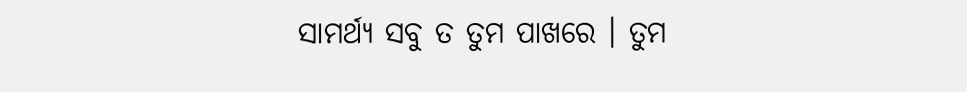ସାମର୍ଥ୍ୟ ସବୁ ତ ତୁମ ପାଖରେ । ତୁମ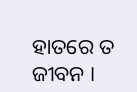ହାତରେ ତ ଜୀବନ ।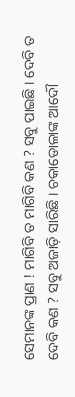ସେମାନଙ୍କ ପ୍ରାଣ ! ମାଗିବି ତ ମାଗିବି କଣ ? ସବୁ ପାଇଛି । ଦେବି ତ ଦେବି କଣ ? ସବୁ ଅଜାଡ଼ି ସାରିଛି । ଚକାଡୋଳାଙ୍କ ଆଦୌ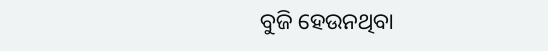ବୁଜି ହେଉନଥିବା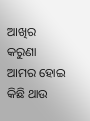ଆଖିର କରୁଣା ଆମର ହୋଇ କିଛି ଥାଉ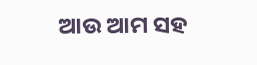ଆଉ ଆମ ସହ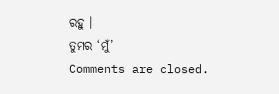ରହୁ ।
ତୁମର ‘ମୁଁ’
Comments are closed.